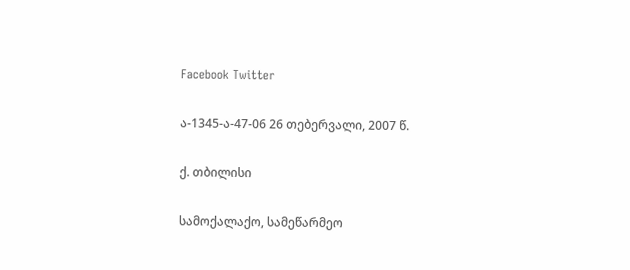Facebook Twitter

ა-1345-ა-47-06 26 თებერვალი, 2007 წ.

ქ. თბილისი

სამოქალაქო, სამეწარმეო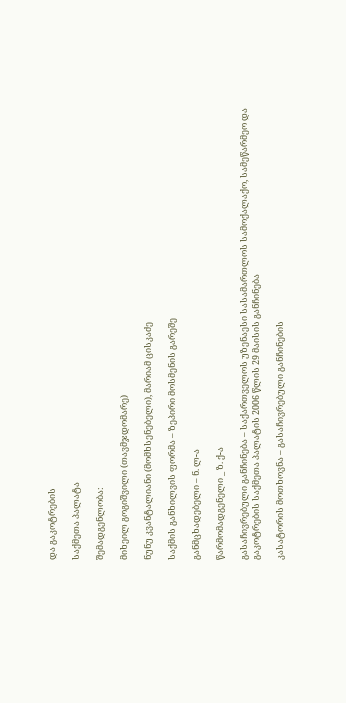და გაკოტრების

საქმეთა პალატა

შემადგენლობა:

მიხეილ გოგიშვილი (თავმჯდომარე)

ნუნუ კვანტალიანი (მომხსენებელი), მარიამ ცისკაძე

საქმის განხილვის ფორმა – ზეპირი მოსმენის გარეშე

განმცხადებელი – ნ. ლ-ა

წარმომადგენელი _ ზ. ქ-ა

გასაჩივრებული განჩინება – საქართველოს უზენაესი სასამართლოს სამოქალაქო, სამეწარმეო და გაკოტრების საქმეთა პალატის 2006 წლის 29 მაისის განჩინება

კასატორის მოთხოვნა – გასაჩივრებული განჩინების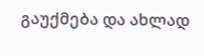გაუქმება და ახლად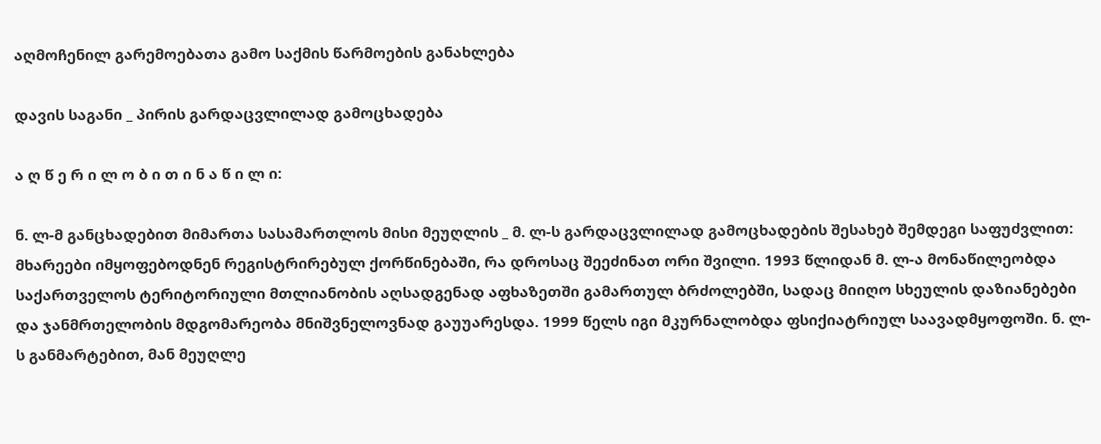აღმოჩენილ გარემოებათა გამო საქმის წარმოების განახლება

დავის საგანი _ პირის გარდაცვლილად გამოცხადება

ა ღ წ ე რ ი ლ ო ბ ი თ ი ნ ა წ ი ლ ი:

ნ. ლ-მ განცხადებით მიმართა სასამართლოს მისი მეუღლის _ მ. ლ-ს გარდაცვლილად გამოცხადების შესახებ შემდეგი საფუძვლით: მხარეები იმყოფებოდნენ რეგისტრირებულ ქორწინებაში, რა დროსაც შეეძინათ ორი შვილი. 1993 წლიდან მ. ლ-ა მონაწილეობდა საქართველოს ტერიტორიული მთლიანობის აღსადგენად აფხაზეთში გამართულ ბრძოლებში, სადაც მიიღო სხეულის დაზიანებები და ჯანმრთელობის მდგომარეობა მნიშვნელოვნად გაუუარესდა. 1999 წელს იგი მკურნალობდა ფსიქიატრიულ საავადმყოფოში. ნ. ლ-ს განმარტებით, მან მეუღლე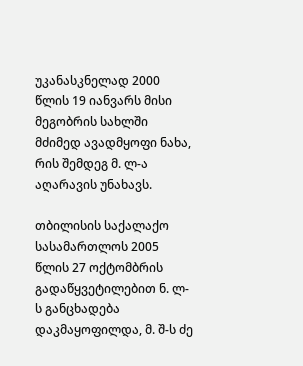უკანასკნელად 2000 წლის 19 იანვარს მისი მეგობრის სახლში მძიმედ ავადმყოფი ნახა, რის შემდეგ მ. ლ-ა აღარავის უნახავს.

თბილისის საქალაქო სასამართლოს 2005 წლის 27 ოქტომბრის გადაწყვეტილებით ნ. ლ-ს განცხადება დაკმაყოფილდა, მ. შ-ს ძე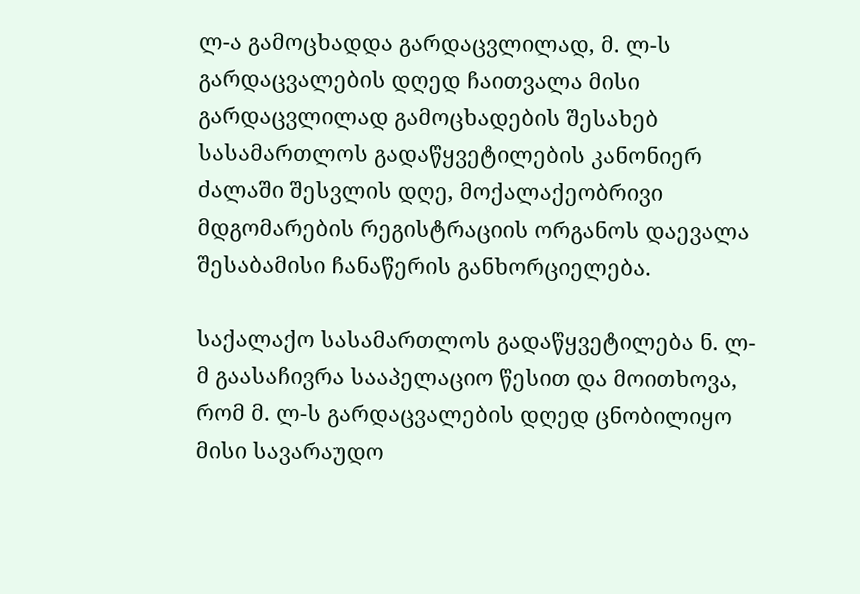ლ-ა გამოცხადდა გარდაცვლილად, მ. ლ-ს გარდაცვალების დღედ ჩაითვალა მისი გარდაცვლილად გამოცხადების შესახებ სასამართლოს გადაწყვეტილების კანონიერ ძალაში შესვლის დღე, მოქალაქეობრივი მდგომარების რეგისტრაციის ორგანოს დაევალა შესაბამისი ჩანაწერის განხორციელება.

საქალაქო სასამართლოს გადაწყვეტილება ნ. ლ-მ გაასაჩივრა სააპელაციო წესით და მოითხოვა, რომ მ. ლ-ს გარდაცვალების დღედ ცნობილიყო მისი სავარაუდო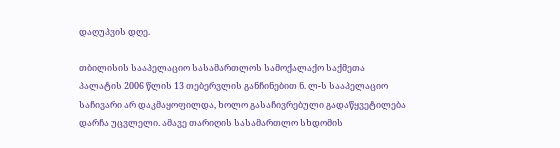დაღუპვის დღე.

თბილისის სააპელაციო სასამართლოს სამოქალაქო საქმეთა პალატის 2006 წლის 13 თებერვლის განჩინებით ნ. ლ-ს სააპელაციო საჩივარი არ დაკმაყოფილდა, ხოლო გასაჩივრებული გადაწყვეტილება დარჩა უცვლელი. ამავე თარიღის სასამართლო სხდომის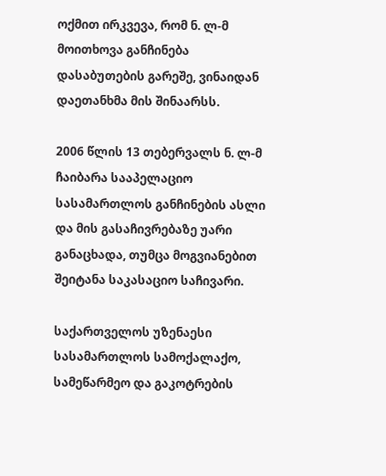ოქმით ირკვევა, რომ ნ. ლ-მ მოითხოვა განჩინება დასაბუთების გარეშე, ვინაიდან დაეთანხმა მის შინაარსს.

2006 წლის 13 თებერვალს ნ. ლ-მ ჩაიბარა სააპელაციო სასამართლოს განჩინების ასლი და მის გასაჩივრებაზე უარი განაცხადა, თუმცა მოგვიანებით შეიტანა საკასაციო საჩივარი.

საქართველოს უზენაესი სასამართლოს სამოქალაქო, სამეწარმეო და გაკოტრების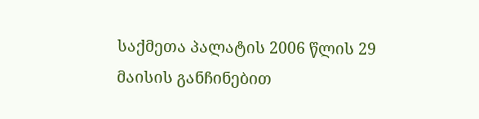საქმეთა პალატის 2006 წლის 29 მაისის განჩინებით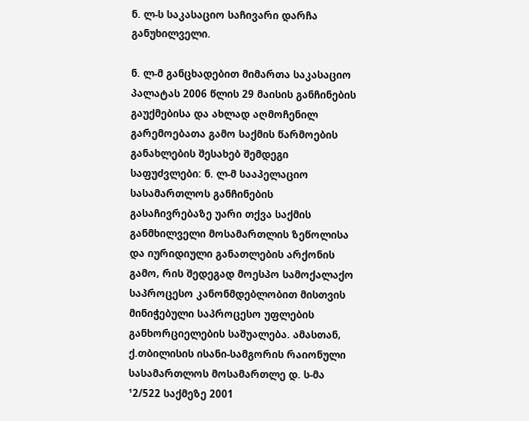ნ. ლ-ს საკასაციო საჩივარი დარჩა განუხილველი.

ნ. ლ-მ განცხადებით მიმართა საკასაციო პალატას 2006 წლის 29 მაისის განჩინების გაუქმებისა და ახლად აღმოჩენილ გარემოებათა გამო საქმის წარმოების განახლების შესახებ შემდეგი საფუძვლები: ნ. ლ-მ სააპელაციო სასამართლოს განჩინების გასაჩივრებაზე უარი თქვა საქმის განმხილველი მოსამართლის ზეწოლისა და იურიდიული განათლების არქონის გამო, რის შედეგად მოესპო სამოქალაქო საპროცესო კანონმდებლობით მისთვის მინიჭებული საპროცესო უფლების განხორციელების საშუალება. ამასთან, ქ.თბილისის ისანი-სამგორის რაიონული სასამართლოს მოსამართლე დ. ს-მა ¹2/522 საქმეზე 2001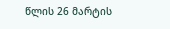წლის 26 მარტის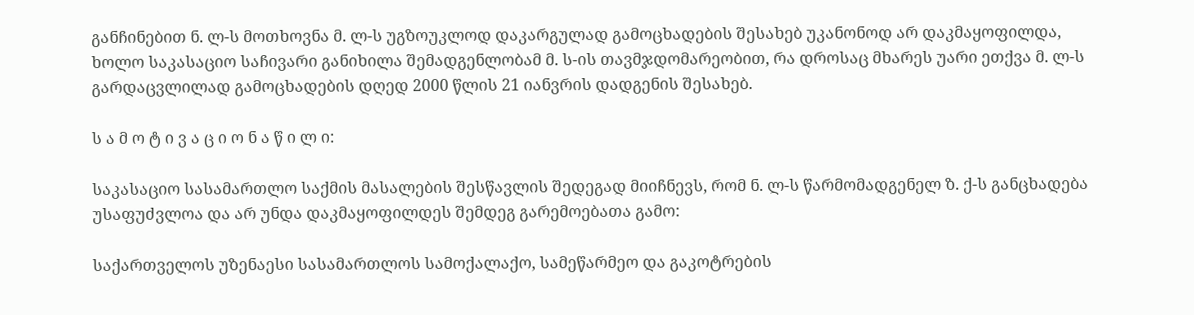განჩინებით ნ. ლ-ს მოთხოვნა მ. ლ-ს უგზოუკლოდ დაკარგულად გამოცხადების შესახებ უკანონოდ არ დაკმაყოფილდა, ხოლო საკასაციო საჩივარი განიხილა შემადგენლობამ მ. ს-ის თავმჯდომარეობით, რა დროსაც მხარეს უარი ეთქვა მ. ლ-ს გარდაცვლილად გამოცხადების დღედ 2000 წლის 21 იანვრის დადგენის შესახებ.

ს ა მ ო ტ ი ვ ა ც ი ო ნ ა წ ი ლ ი:

საკასაციო სასამართლო საქმის მასალების შესწავლის შედეგად მიიჩნევს, რომ ნ. ლ-ს წარმომადგენელ ზ. ქ-ს განცხადება უსაფუძვლოა და არ უნდა დაკმაყოფილდეს შემდეგ გარემოებათა გამო:

საქართველოს უზენაესი სასამართლოს სამოქალაქო, სამეწარმეო და გაკოტრების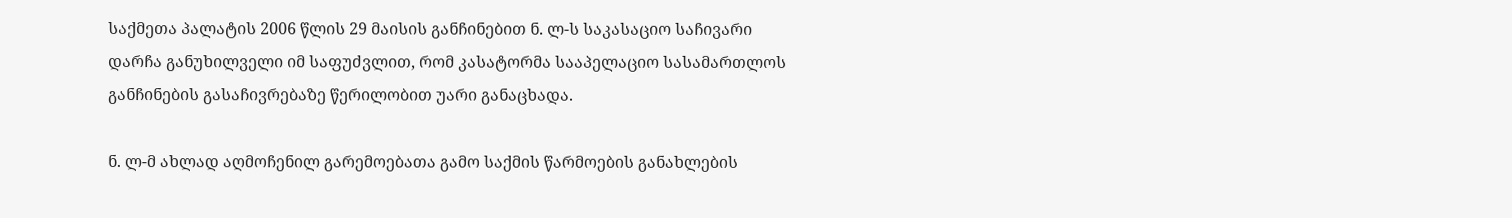საქმეთა პალატის 2006 წლის 29 მაისის განჩინებით ნ. ლ-ს საკასაციო საჩივარი დარჩა განუხილველი იმ საფუძვლით, რომ კასატორმა სააპელაციო სასამართლოს განჩინების გასაჩივრებაზე წერილობით უარი განაცხადა.

ნ. ლ-მ ახლად აღმოჩენილ გარემოებათა გამო საქმის წარმოების განახლების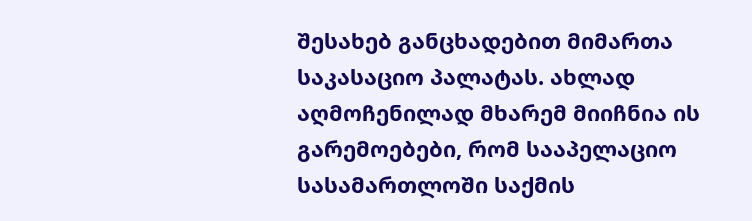შესახებ განცხადებით მიმართა საკასაციო პალატას. ახლად აღმოჩენილად მხარემ მიიჩნია ის გარემოებები, რომ სააპელაციო სასამართლოში საქმის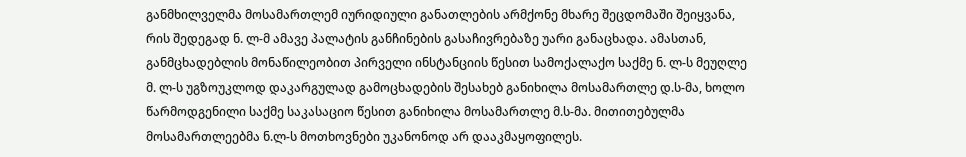განმხილველმა მოსამართლემ იურიდიული განათლების არმქონე მხარე შეცდომაში შეიყვანა, რის შედეგად ნ. ლ-მ ამავე პალატის განჩინების გასაჩივრებაზე უარი განაცხადა. ამასთან, განმცხადებლის მონაწილეობით პირველი ინსტანციის წესით სამოქალაქო საქმე ნ. ლ-ს მეუღლე მ. ლ-ს უგზოუკლოდ დაკარგულად გამოცხადების შესახებ განიხილა მოსამართლე დ.ს-მა, ხოლო წარმოდგენილი საქმე საკასაციო წესით განიხილა მოსამართლე მ.ს-მა. მითითებულმა მოსამართლეებმა ნ.ლ-ს მოთხოვნები უკანონოდ არ დააკმაყოფილეს.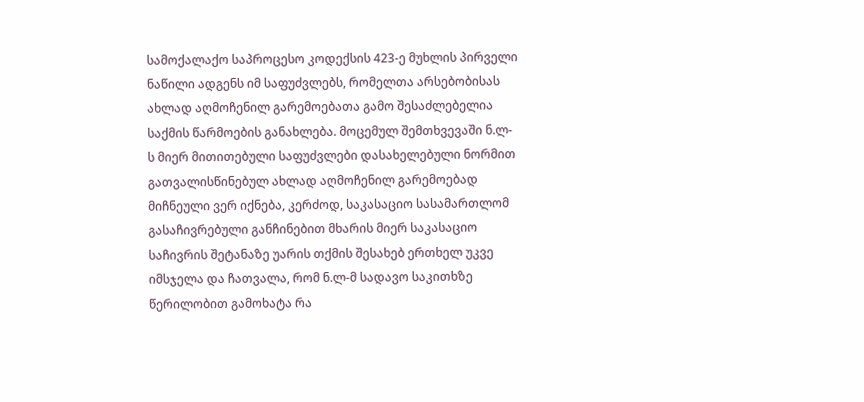სამოქალაქო საპროცესო კოდექსის 423-ე მუხლის პირველი ნაწილი ადგენს იმ საფუძვლებს, რომელთა არსებობისას ახლად აღმოჩენილ გარემოებათა გამო შესაძლებელია საქმის წარმოების განახლება. მოცემულ შემთხვევაში ნ.ლ-ს მიერ მითითებული საფუძვლები დასახელებული ნორმით გათვალისწინებულ ახლად აღმოჩენილ გარემოებად მიჩნეული ვერ იქნება, კერძოდ, საკასაციო სასამართლომ გასაჩივრებული განჩინებით მხარის მიერ საკასაციო საჩივრის შეტანაზე უარის თქმის შესახებ ერთხელ უკვე იმსჯელა და ჩათვალა, რომ ნ.ლ-მ სადავო საკითხზე წერილობით გამოხატა რა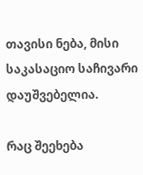თავისი ნება, მისი საკასაციო საჩივარი დაუშვებელია.

რაც შეეხება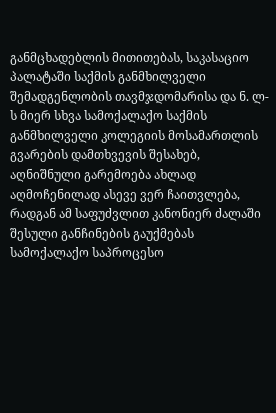განმცხადებლის მითითებას, საკასაციო პალატაში საქმის განმხილველი შემადგენლობის თავმჯდომარისა და ნ. ლ-ს მიერ სხვა სამოქალაქო საქმის განმხილველი კოლეგიის მოსამართლის გვარების დამთხვევის შესახებ, აღნიშნული გარემოება ახლად აღმოჩენილად ასევე ვერ ჩაითვლება, რადგან ამ საფუძვლით კანონიერ ძალაში შესული განჩინების გაუქმებას სამოქალაქო საპროცესო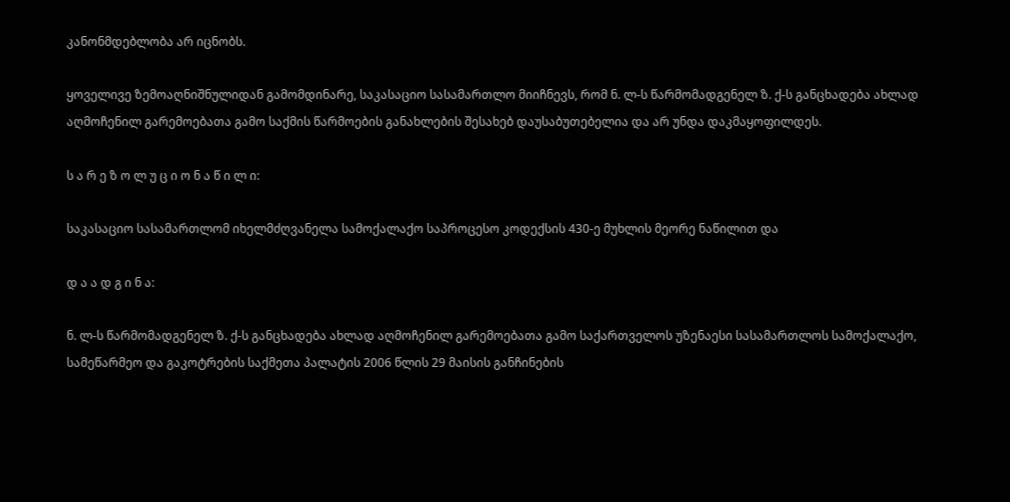კანონმდებლობა არ იცნობს.

ყოველივე ზემოაღნიშნულიდან გამომდინარე, საკასაციო სასამართლო მიიჩნევს, რომ ნ. ლ-ს წარმომადგენელ ზ. ქ-ს განცხადება ახლად აღმოჩენილ გარემოებათა გამო საქმის წარმოების განახლების შესახებ დაუსაბუთებელია და არ უნდა დაკმაყოფილდეს.

ს ა რ ე ზ ო ლ უ ც ი ო ნ ა წ ი ლ ი:

საკასაციო სასამართლომ იხელმძღვანელა სამოქალაქო საპროცესო კოდექსის 430-ე მუხლის მეორე ნაწილით და

დ ა ა დ გ ი ნ ა:

ნ. ლ-ს წარმომადგენელ ზ. ქ-ს განცხადება ახლად აღმოჩენილ გარემოებათა გამო საქართველოს უზენაესი სასამართლოს სამოქალაქო, სამეწარმეო და გაკოტრების საქმეთა პალატის 2006 წლის 29 მაისის განჩინების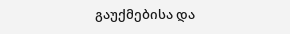გაუქმებისა და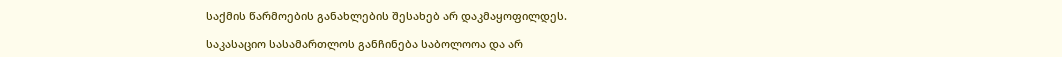საქმის წარმოების განახლების შესახებ არ დაკმაყოფილდეს.

საკასაციო სასამართლოს განჩინება საბოლოოა და არ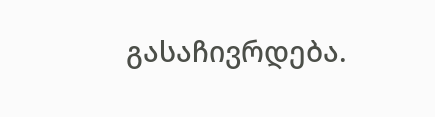გასაჩივრდება.